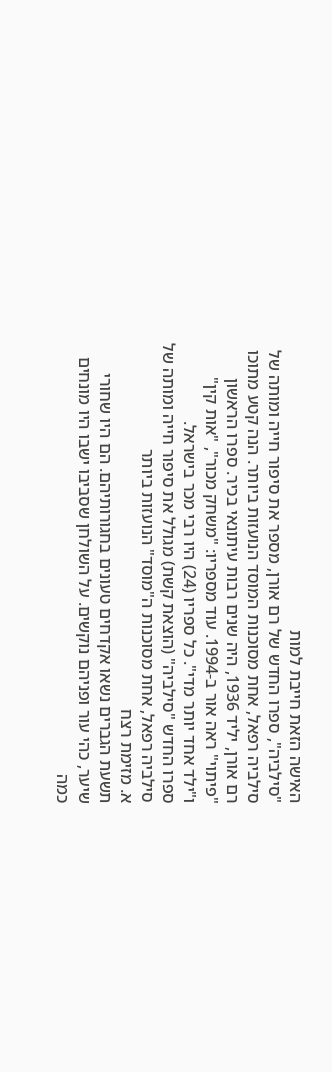האישה הזאת חייבת למות
"סילביה", ספרו החדש של רם אורן, מספר את סיפור חייה ומותה של סילביה רפאל, אחת מסוכנות המוסד הנועזות ביותר. הנה קטע מתוכו
רם אורן, יליד 1936, היה שנים רבות עיתונאי בכיר. ספרו הראשון "פיתוי" ראה אור ב-1994. עוד מספריו: "משחק מכור", "אות קין" ו"ילד אחד יותר מדי". כל ספריו (24) היו רבי מכר בישראל.
ספרו החדש "סילביה" (הוצאת קשת) מגולל את סיפור חייה ומותה של סילביה רפאל, אחת מסוכנות ה"מוסד" הנועזות ביותר
א. מזימת רצח
תשעת הגברים נשאו אקדחים טעונים בחגורותיהם. הם היו שחורי שיער, כהי עור ופניהם נוקשים. על השולחן שסביבו ישבו היו מונחים כמה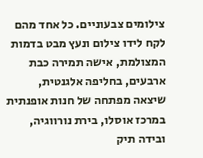צילומים צבעוניים. כל אחד מהם לקח לידו צילום ונעץ מבט בדמות המצולמת, אישה תמירה כבת ארבעים, בחליפה אלגנטית, שיצאה מפתחה של חנות אופנתית במרכז אוסלו, בירת נורווגיה, ובידה תיק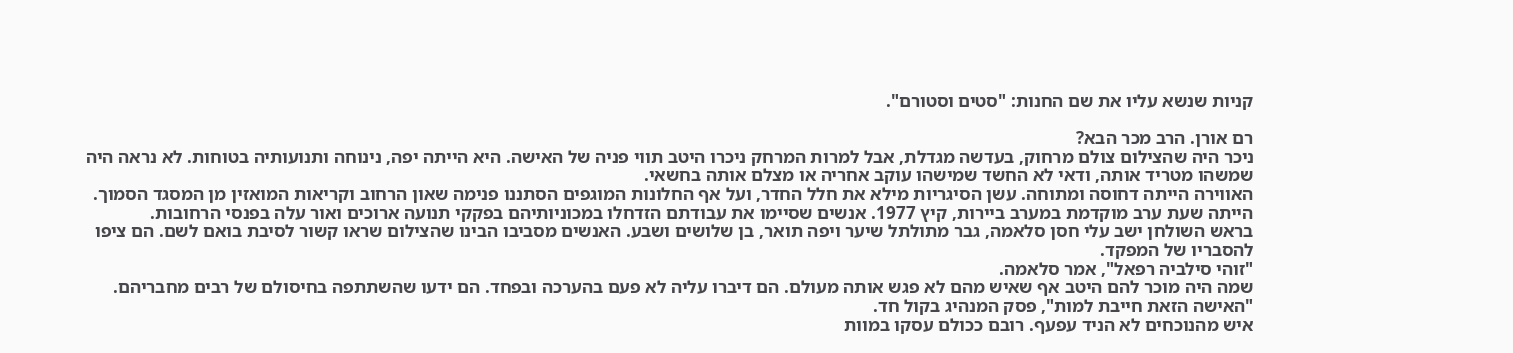קניות שנשא עליו את שם החנות: "סטים וסטורם".

רם אורן. הרב מכר הבא?
ניכר היה שהצילום צולם מרחוק, בעדשה מגדלת, אבל למרות המרחק ניכרו היטב תווי פניה של האישה. היא הייתה יפה, נינוחה ותנועותיה בטוחות. לא נראה היה שמשהו מטריד אותה, ודאי לא החשד שמישהו עוקב אחריה או מצלם אותה בחשאי.
האווירה הייתה דחוסה ומתוחה. עשן הסיגריות מילא את חלל החדר, ועל אף החלונות המוגפים הסתננו פנימה שאון הרחוב וקריאות המואזין מן המסגד הסמוך. הייתה שעת ערב מוקדמת במערב ביירות, קיץ 1977. אנשים שסיימו את עבודתם הזדחלו במכוניותיהם בפקקי תנועה ארוכים ואור עלה בפנסי הרחובות.
בראש השולחן ישב עלי חסן סלאמה, גבר מתולתל שיער ויפה תואר, בן שלושים ושבע. האנשים מסביבו הבינו שהצילום שראו קשור לסיבת בואם לשם. הם ציפו להסבריו של המפקד.
"זוהי סילביה רפאל", אמר סלאמה.
שמה היה מוכר להם היטב אף שאיש מהם לא פגש אותה מעולם. הם דיברו עליה לא פעם בהערכה ובפחד. הם ידעו שהשתתפה בחיסולם של רבים מחבריהם.
"האישה הזאת חייבת למות", פסק המנהיג בקול חד.
איש מהנוכחים לא הניד עפעף. רובם ככולם עסקו במוות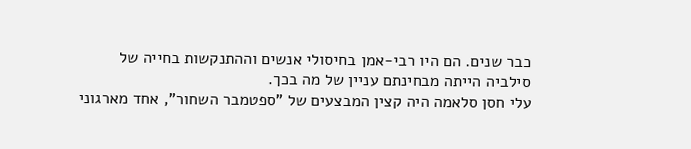כבר שנים. הם היו רבי-אמן בחיסולי אנשים וההתנקשות בחייה של סילביה הייתה מבחינתם עניין של מה בכך.
עלי חסן סלאמה היה קצין המבצעים של "ספטמבר השחור", אחד מארגוני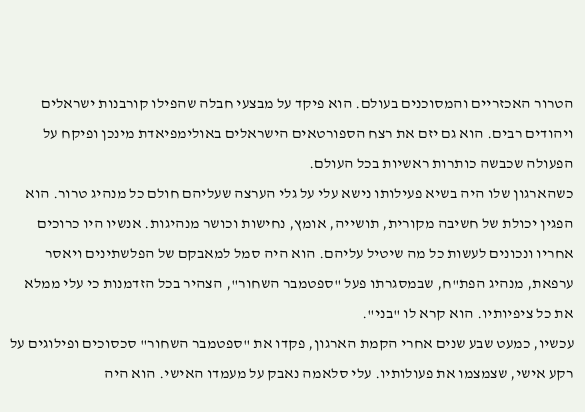הטרור האכזריים והמסוכנים בעולם. הוא פיקד על מבצעי חבלה שהפילו קורבנות ישראלים ויהודים רבים. הוא גם יזם את רצח הספורטאים הישראלים באולימפיאדת מינכן ופיקח על הפעולה שכבשה כותרות ראשיות בכל העולם.
כשהארגון שלו היה בשיא פעילותו נישא עלי על גלי הערצה שעליהם חולם כל מנהיג טרור. הוא הפגין יכולת של חשיבה מקורית, תושייה, אומץ, נחישות וכושר מנהיגות. אנשיו היו כרוכים אחריו ונכונים לעשות כל מה שיטיל עליהם. הוא היה סמל למאבקם של הפלשתינים ויאסר ערפאת, מנהיג הפת"ח, שבמסגרתו פעל "ספטמבר השחור", הצהיר בכל הזדמנות כי עלי ממלא את כל ציפיותיו. הוא קרא לו "בני".
עכשיו, כמעט שבע שנים אחרי הקמת הארגון, פקדו את "ספטמבר השחור" סכסוכים ופילוגים על רקע אישי, שצמצמו את פעולותיו. עלי סלאמה נאבק על מעמדו האישי. הוא היה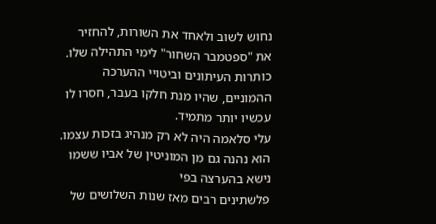נחוש לשוב ולאחד את השורות, להחזיר את "ספטמבר השחור" לימי התהילה שלו. כותרות העיתונים וביטויי ההערכה ההמוניים, שהיו מנת חלקו בעבר, חסרו לו עכשיו יותר מתמיד.
עלי סלאמה היה לא רק מנהיג בזכות עצמו. הוא נהנה גם מן המוניטין של אביו ששמו נישא בהערצה בפי
פלשתינים רבים מאז שנות השלושים של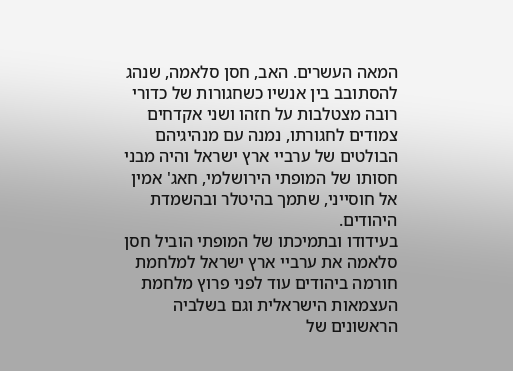המאה העשרים. האב, חסן סלאמה, שנהג להסתובב בין אנשיו כשחגורות של כדורי רובה מצטלבות על חזהו ושני אקדחים צמודים לחגורתו, נמנה עם מנהיגיהם הבולטים של ערביי ארץ ישראל והיה מבני חסותו של המופתי הירושלמי, חאג' אמין אל חוסייני, שתמך בהיטלר ובהשמדת היהודים.
בעידודו ובתמיכתו של המופתי הוביל חסן סלאמה את ערביי ארץ ישראל למלחמת חורמה ביהודים עוד לפני פרוץ מלחמת העצמאות הישראלית וגם בשלביה הראשונים של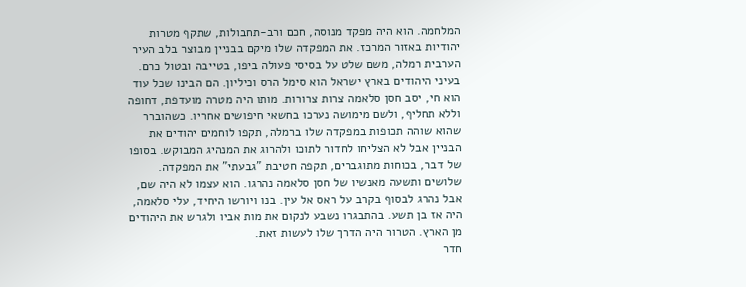המלחמה. הוא היה מפקד מנוסה, חכם ורב-תחבולות, שתקף מטרות יהודיות באזור המרכז. את המפקדה שלו מיקם בבניין מבוצר בלב העיר הערבית רמלה, משם שלט על בסיסי פעולה ביפו, בטייבה ובטול כרם.
בעיני היהודים בארץ ישראל הוא סימל הרס וכיליון. הם הבינו שכל עוד הוא חי, יסב חסן סלאמה צרות צרורות. מותו היה מטרה מועדפת, דחופה וללא תחליף, ולשם מימושה נערכו בחשאי חיפושים אחריו. כשהוברר שהוא שוהה תכופות במפקדה שלו ברמלה, תקפו לוחמים יהודים את הבניין אבל לא הצליחו לחדור לתוכו ולהרוג את המנהיג המבוקש. בסופו של דבר, בכוחות מתוגברים, תקפה חטיבת "גבעתי" את המפקדה.
שלושים ותשעה מאנשיו של חסן סלאמה נהרגו. הוא עצמו לא היה שם, אבל נהרג לבסוף בקרב על ראס אל עין. בנו ויורשו היחיד, עלי סלאמה, היה אז בן תשע. בהתבגרו נשבע לנקום את מות אביו ולגרש את היהודים מן הארץ. הטרור היה הדרך שלו לעשות זאת.
חדר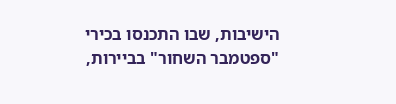הישיבות, שבו התכנסו בכירי "ספטמבר השחור" בביירות,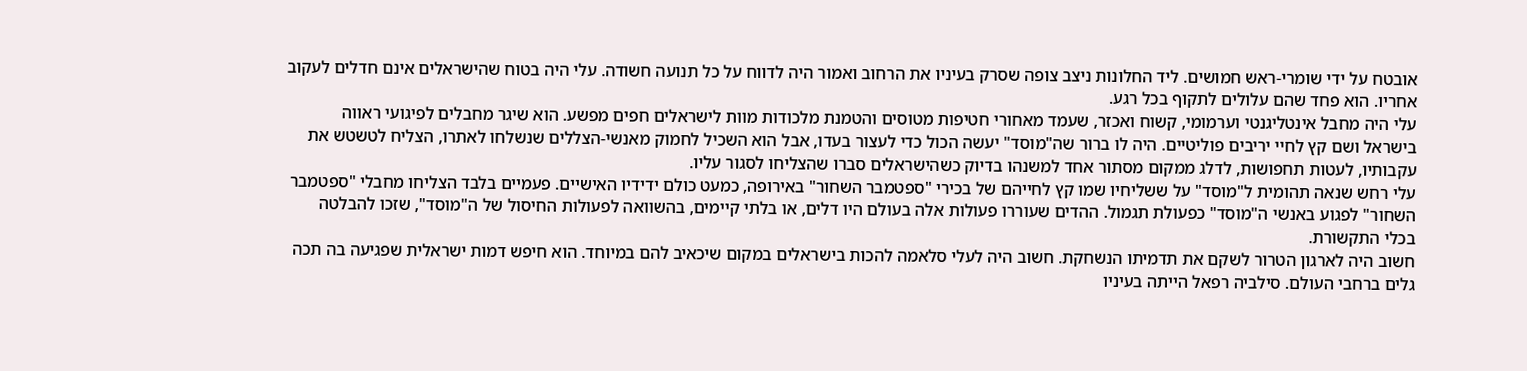אובטח על ידי שומרי-ראש חמושים. ליד החלונות ניצב צופה שסרק בעיניו את הרחוב ואמור היה לדווח על כל תנועה חשודה. עלי היה בטוח שהישראלים אינם חדלים לעקוב אחריו. הוא פחד שהם עלולים לתקוף בכל רגע.
עלי היה מחבל אינטליגנטי וערמומי, קשוח ואכזר, שעמד מאחורי חטיפות מטוסים והטמנת מלכודות מוות לישראלים חפים מפשע. הוא שיגר מחבלים לפיגועי ראווה בישראל ושם קץ לחיי יריבים פוליטיים. היה לו ברור שה"מוסד" יעשה הכול כדי לעצור בעדו, אבל הוא השכיל לחמוק מאנשי-הצללים שנשלחו לאתרו, הצליח לטשטש את עקבותיו, לעטות תחפושות, לדלג ממקום מסתור אחד למשנהו בדיוק כשהישראלים סברו שהצליחו לסגור עליו.
עלי רחש שנאה תהומית ל"מוסד" על ששליחיו שמו קץ לחייהם של בכירי "ספטמבר השחור" באירופה, כמעט כולם ידידיו האישיים. פעמיים בלבד הצליחו מחבלי "ספטמבר השחור" לפגוע באנשי ה"מוסד" כפעולת תגמול. ההדים שעוררו פעולות אלה בעולם היו דלים, או בלתי קיימים, בהשוואה לפעולות החיסול של ה"מוסד", שזכו להבלטה בכלי התקשורת.
חשוב היה לארגון הטרור לשקם את תדמיתו הנשחקת. חשוב היה לעלי סלאמה להכות בישראלים במקום שיכאיב להם במיוחד. הוא חיפש דמות ישראלית שפגיעה בה תכה גלים ברחבי העולם. סילביה רפאל הייתה בעיניו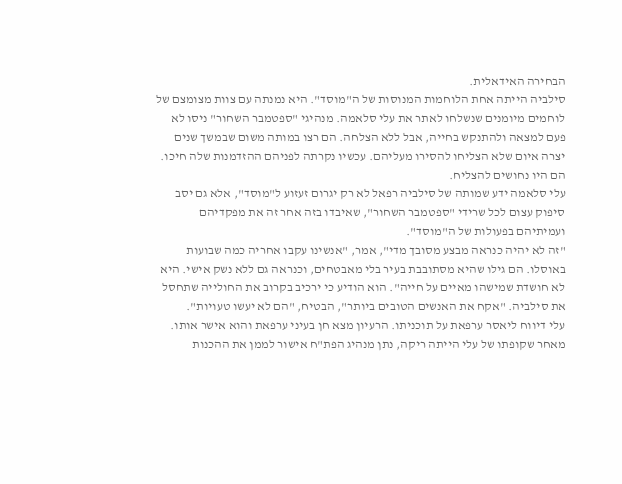הבחירה האידאלית.
סילביה הייתה אחת הלוחמות המנוסות של ה"מוסד". היא נמנתה עם צוות מצומצם של לוחמים מיומנים שנשלחו לאתר את עלי סלאמה. מנהיגי "ספטמבר השחור" ניסו לא פעם למצאה ולהתנקש בחייה, אבל ללא הצלחה. הם רצו במותה משום שבמשך שנים יצרה איום שלא הצליחו להסירו מעליהם. עכשיו נקרתה לפניהם ההזדמנות שלה חיכו. הם היו נחושים להצליח.
עלי סלאמה ידע שמותה של סילביה רפאל לא רק יגרום זעזוע ל"מוסד", אלא גם יסב סיפוק עצום לכל שרידי "ספטמבר השחור", שאיבדו בזה אחר זה את מפקדיהם ועמיתיהם בפעולות של ה"מוסד".
"זה לא יהיה כנראה מבצע מסובך מדי", אמר, "אנשינו עקבו אחריה כמה שבועות באוסלו. הם גילו שהיא מסתובבת בעיר בלי מאבטחים, וכנראה גם ללא נשק אישי. היא לא חושדת שמישהו מאיים על חייה". הוא הודיע כי ירכיב בקרוב את החולייה שתחסל את סילביה. "אקח את האנשים הטובים ביותר", הבטיח, "הם לא יעשו טעויות".
עלי דיווח ליאסר ערפאת על תוכניתו. הרעיון מצא חן בעיני ערפאת והוא אישר אותו. מאחר שקופתו של עלי הייתה ריקה, נתן מנהיג הפת"ח אישור לממן את ההכנות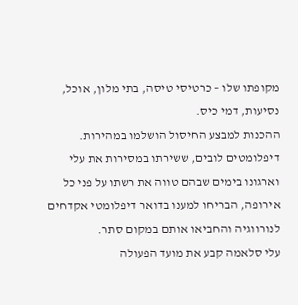מקופתו שלו – כרטיסי טיסה, בתי מלון, אוכל, נסיעות, דמי כיס.
ההכנות למבצע החיסול הושלמו במהירות. דיפלומטים לובים, ששירתו במסירות את עלי וארגונו בימים שבהם טווה את רשתו על פני כל אירופה, הבריחו למענו בדואר דיפלומטי אקדחים לנורווגיה והחביאו אותם במקום סתר.
עלי סלאמה קבע את מועד הפעולה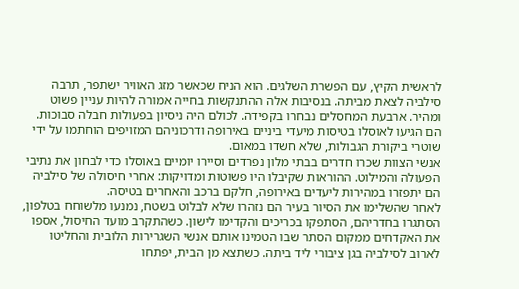לראשית הקיץ, עם הפשרת השלגים. הוא הניח שכאשר מזג האוויר ישתפר, תרבה סילביה לצאת מביתה. בנסיבות אלה ההתנקשות בחייה אמורה להיות עניין פשוט ומהיר. ארבעת המחסלים נבחרו בקפידה. לכולם היה ניסיון בפעולות חבלה סבוכות. הם הגיעו לאוסלו בטיסות מיעדי ביניים באירופה ודרכוניהם המזויפים הוחתמו על ידי שוטרי ביקורת הגבולות, שלא חשדו במאום.
אנשי הצוות שכרו חדרים בבתי מלון נפרדים וסיירו יומיים באוסלו כדי לבחון את נתיבי הפעולה והמילוט. ההוראות שקיבלו היו פשוטות ומדויקות: אחרי חיסולה של סילביה הם יתפזרו במהירות ליעדים באירופה, חלקם ברכב והאחרים בטיסה.
לאחר שהשלימו את הסיור בעיר הם נזהרו שלא לבלוט בשטח, נמנעו מלשוחח בטלפון, הסתגרו בחדריהם, הסתפקו בכריכים והקדימו לישון. כשהתקרב מועד החיסול, אספו את האקדחים ממקום הסתר שבו הטמינו אותם אנשי השגרירות הלובית והחליטו לארוב לסילביה בגן ציבורי ליד ביתה. כשתצא מן הבית, יפתחו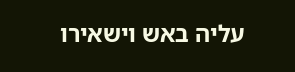עליה באש וישאירו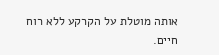אותה מוטלת על הקרקע ללא רוח חיים.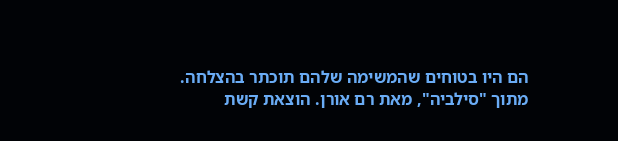הם היו בטוחים שהמשימה שלהם תוכתר בהצלחה.
מתוך "סילביה", מאת רם אורן. הוצאת קשת